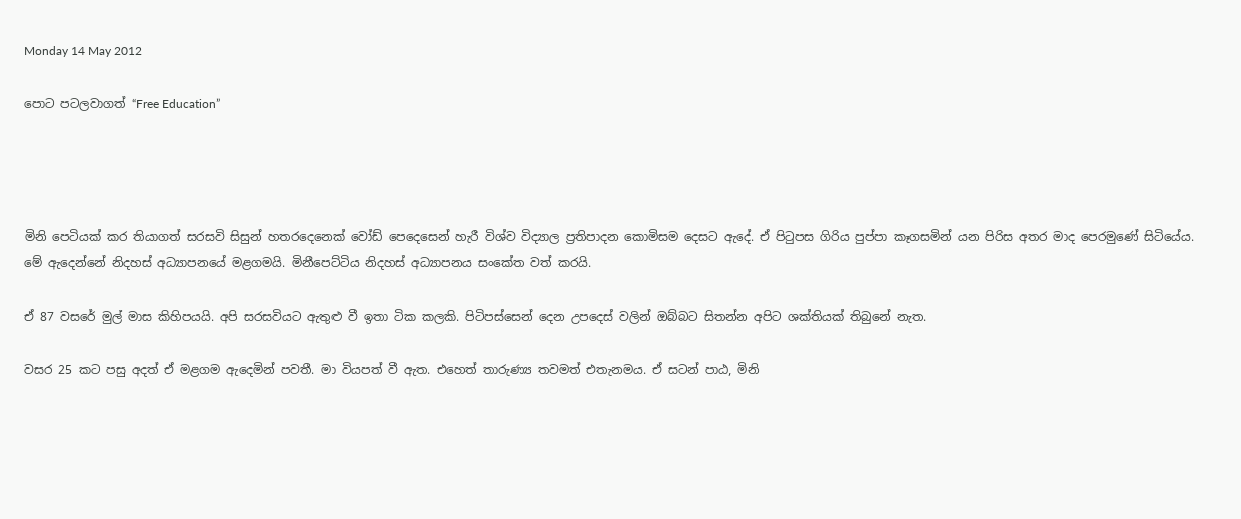Monday 14 May 2012

පොට පටලවාගත් “Free Education”




මිනි පෙටියක් කර තියාගත් සරසවි සිසුන් හතරදෙනෙක් වෝඩ් පෙදෙසෙන් හැරී විශ්ව විද්‍යාල ප්‍රතිපාදන කොමිසම දෙසට ඇදේ. ඒ පිටුපස ගිරිය පුප්පා කෑගසමින් යන පිරිස අතර මාද පෙරමුණේ සිටියේය. මේ ඇදෙන්නේ නිදහස් අධ්‍යාපනයේ මළගමයි. මිනීපෙට්ටිය නිදහස් අධ්‍යාපනය සංකේත වත් කරයි.

ඒ 87 වසරේ මුල් මාස කිහිපයයි. අපි සරසවියට ඇතුළු වී ඉතා ටික කලකි. පිටිපස්සෙන් දෙන උපදෙස් වලින් ඔබ්බට සිතන්න අපිට ශක්තියක් තිබුනේ නැත.

වසර 25 කට පසු අදත් ඒ මළගම ඇදෙමින් පවතී. මා වියපත් වී ඇත. එහෙත් තාරුණ්‍ය තවමත් එතැනමය. ඒ සටන් පාඨ, මිනි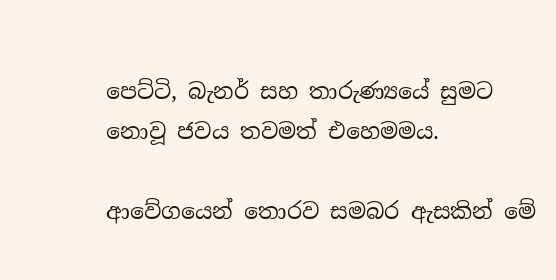පෙට්ටි, බැනර් සහ තාරුණ්‍යයේ සුමට නොවූ ජවය තවමත් එහෙමමය.

ආවේගයෙන් තොරව සමබර ඇසකින් මේ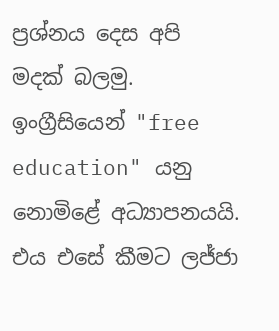ප්‍රශ්නය දෙස අපි මදක් බලමු. ඉංග්‍රීසියෙන් "free education" යනු නොමිළේ අධ්‍යාපනයයි. එය එසේ කීමට ලජ්ජා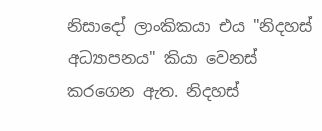නිසාදෝ ලාංකිකයා එය "නිදහස් අධ්‍යාපනය" කියා වෙනස් කරගෙන ඇත. නිදහස්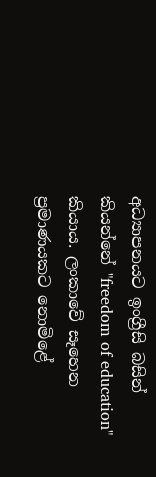අධ්‍යාපනයට ඉංග්‍රීසි බසින් කියන්නේ "freedom of education" කියාය. ලංකාවේ සෑහෙන ප්‍රමාණයකට නොමිළේ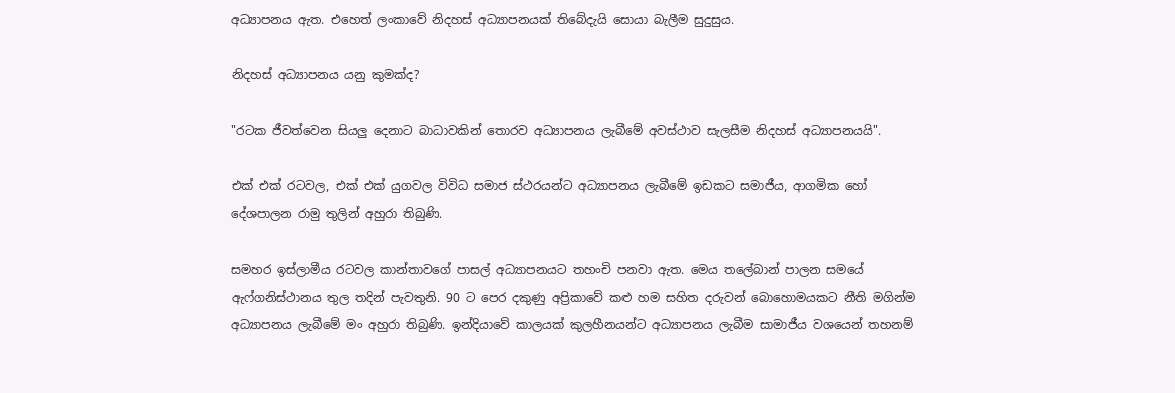අධ්‍යාපනය ඇත. එහෙත් ලංකාවේ නිදහස් අධ්‍යාපනයක් තිබේදැයි සොයා බැලීම සුදුසුය.

නිදහස් අධ්‍යාපනය යනු කුමක්ද?

"රටක ජීවත්වෙන සියලු දෙනාට බාධාවකින් තොරව අධ්‍යාපනය ලැබීමේ අවස්ථාව සැලසීම නිදහස් අධ්‍යාපනයයි".

එක් එක් රටවල, එක් එක් යුගවල විවිධ සමාජ ස්ථරයන්ට අධ්‍යාපනය ලැබීමේ ඉඩකට සමාජීය, ආගමික හෝ දේශපාලන රාමු තුලින් අහුරා තිබුණි.

සමහර ඉස්ලාමීය රටවල කාන්තාවගේ පාසල් අධ්‍යාපනයට තහංචි පනවා ඇත. මෙය තලේබාන් පාලන සමයේ ඇෆ්ගනිස්ථානය තුල තදින් පැවතුනි. 90 ට පෙර දකුණු අප්‍රිකාවේ කළු හම සහිත දරුවන් බොහොමයකට නීති මගින්ම අධ්‍යාපනය ලැබීමේ මං අහුරා තිබුණි. ඉන්දියාවේ කාලයක් කුලහීනයන්ට අධ්‍යාපනය ලැබීම සාමාජීය වශයෙන් තහනම්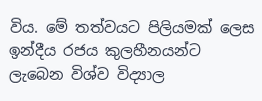විය. මේ තත්වයට පිලියමක් ලෙස ඉන්දීය රජය කුලහීනයන්ට ලැබෙන විශ්ව විද්‍යාල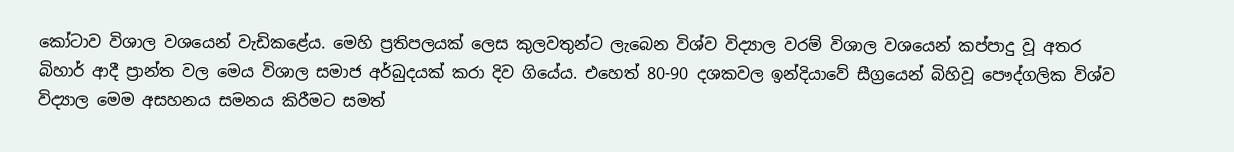කෝටාව විශාල වශයෙන් වැඩිකළේය. මෙහි ප්‍රතිපලයක් ලෙස කුලවතුන්ට ලැබෙන විශ්ව විද්‍යාල වරම් විශාල වශයෙන් කප්පාදු වූ අතර බිහාර් ආදී ප්‍රාන්ත වල මෙය විශාල සමාජ අර්බුදයක් කරා දිව ගියේය. එහෙත් 80-90 දශකවල ඉන්දියාවේ සීග්‍රයෙන් බිහිවූ පෞද්ගලික විශ්ව විද්‍යාල මෙම අසහනය සමනය කිරීමට සමත්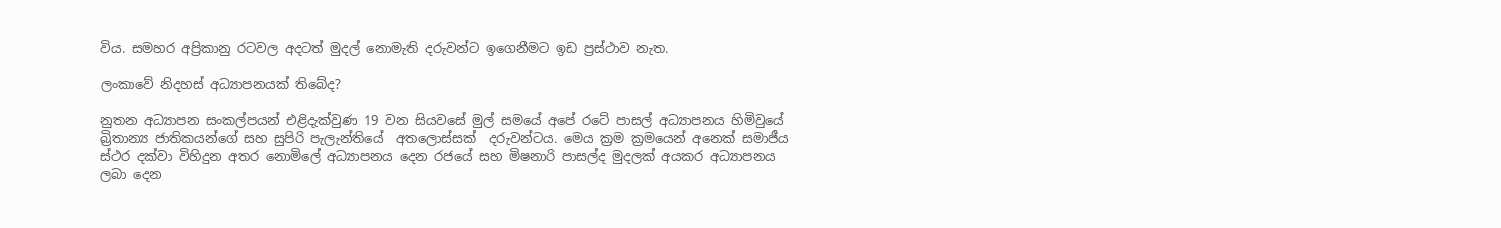විය. සමහර අප්‍රිකානු රටවල අදටත් මුදල් නොමැති දරුවන්ට ඉගෙනීමට ඉඩ ප්‍රස්ථාව නැත.

ලංකාවේ නිදහස් අධ්‍යාපනයක් තිබේද?

නුතන අධ්‍යාපන සංකල්පයන් එළිදැක්වුණ 19 වන සියවසේ මුල් සමයේ අපේ රටේ පාසල් අධ්‍යාපනය හිමිවුයේ බ්‍රිතාන්‍ය ජාතිකයන්ගේ සහ සුපිරි පැලැන්තියේ  අතලොස්සක්  දරුවන්ටය. මෙය ක්‍රම ක්‍රමයෙන් අනෙක් සමාජීය ස්ථර දක්වා විහිදුන අතර නොමිලේ අධ්‍යාපනය දෙන රජයේ සහ මිෂනාරි පාසල්ද මුදලක් අයකර අධ්‍යාපනය ලබා දෙන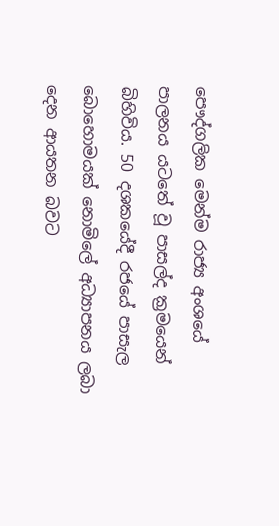පෞද්ගලික මෙන්ම රාජ්‍ය අංශයේ පාලනය යටතේ වූ පාසල්ද ක්‍රමයෙන් බිහිවිය. 50 දශකයේදී රජයේ පාසැල බොහොමයක් නොමිලේ අධ්‍යාපනය ලබා දෙන ආයතන බවට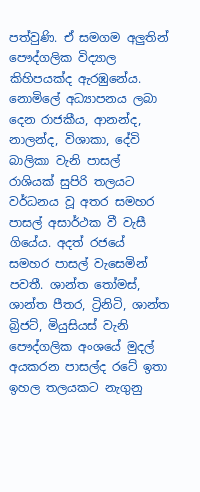පත්වුණි. ඒ සමගම අලුතින් පෞද්ගලික විද්‍යාල කිහිපයක්ද ඇරඹුනේය. නොමිලේ අධ්‍යාපනය ලබා දෙන රාජකීය, ආනන්ද, නාලන්ද, විශාකා, දේවි බාලිකා වැනි පාසල් රාශියක් සුපිරි තලයට වර්ධනය වූ අතර සමහර පාසල් අසාර්ථක වී වැසී ගියේය. අදත් රජයේ සමහර පාසල් වැසෙමින් පවතී. ශාන්ත තෝමස්, ශාන්ත පීතර, ට්‍රිනිටි, ශාන්ත බ්‍රිජට්, මියුසියස් වැනි පෞද්ගලික අංශයේ මුදල් අයකරන පාසල්ද රටේ ඉතා ඉහල තලයකට නැගුනු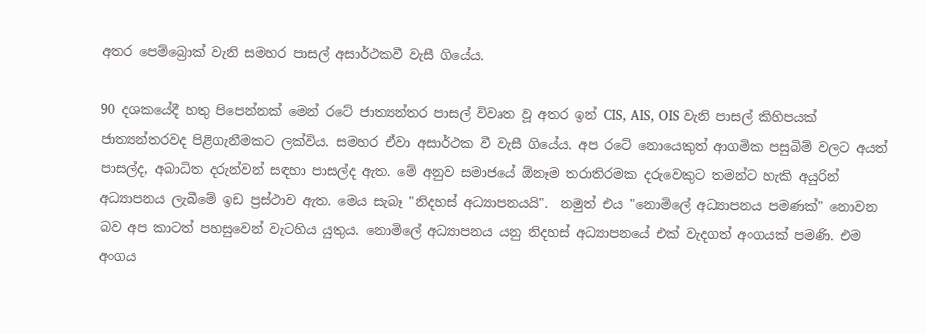අතර පෙම්බ්‍රොක් වැනි සමහර පාසල් අසාර්ථකවී වැසී ගියේය.

90 දශකයේදී හතු පිපෙන්නක් මෙන් රටේ ජාත්‍යන්තර පාසල් විවෘත වූ අතර ඉන් CIS, AIS, OIS වැනි පාසල් කිහිපයක් ජාත්‍යන්තරවද පිළිගැනීමකට ලක්විය. සමහර ඒවා අසාර්ථක වී වැසී ගියේය. අප රටේ නොයෙකුත් ආගමික පසුබිම් වලට අයත් පාසල්ද, අබාධිත දරුන්වන් සඳහා පාසල්ද ඇත. මේ අනුව සමාජයේ ඕනෑම තරාතිරමක දරුවෙකුට තමන්ට හැකි අයුරින් අධ්‍යාපනය ලැබීමේ ඉඩ ප්‍රස්ථාව ඇත. මෙය සැබෑ "නිදහස් අධ්‍යාපනයයි".  නමුත් එය "නොමිලේ අධ්‍යාපනය පමණක්" නොවන බව අප කාටත් පහසුවෙන් වැටහිය යුතුය. නොමිලේ අධ්‍යාපනය යනු නිදහස් අධ්‍යාපනයේ එක් වැදගත් අංගයක් පමණි. එම අංගය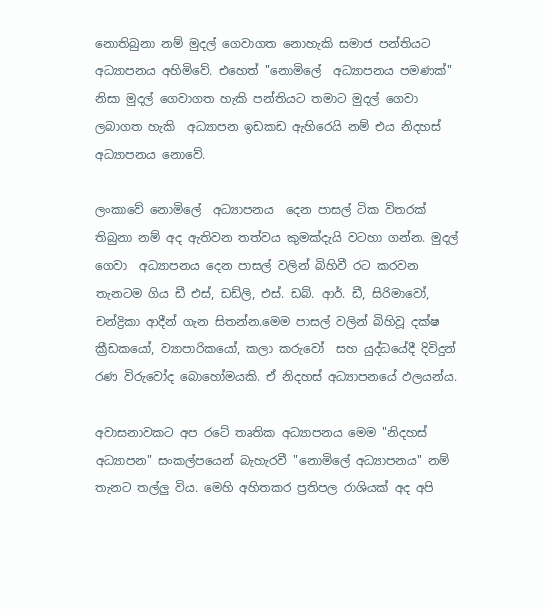නොතිබුනා නම් මුදල් ගෙවාගත නොහැකි සමාජ පන්තියට අධ්‍යාපනය අහිමිවේ. එහෙත් "නොමිලේ  අධ්‍යාපනය පමණක්" නිසා මුදල් ගෙවාගත හැකි පන්තියට තමාට මුදල් ගෙවා ලබාගත හැකි  අධ්‍යාපන ඉඩකඩ ඇහිරෙයි නම් එය නිදහස්  අධ්‍යාපනය නොවේ.

ලංකාවේ නොමිලේ  අධ්‍යාපනය  දෙන පාසල් ටික විතරක් තිබුනා නම් අද ඇතිවන තත්වය කුමක්දැයි වටහා ගන්න. මුදල් ගෙවා  අධ්‍යාපනය දෙන පාසල් වලින් බිහිවී රට කරවන තැනටම ගිය ඩී එස්, ඩඩ්ලි, එස්. ඩබ්. ආර්. ඩී, සිරිමාවෝ, චන්ද්‍රිකා ආදීන් ගැන සිතන්න.මෙම පාසල් වලින් බිහිවූ දක්ෂ ක්‍රීඩකයෝ, ව්‍යාපාරිකයෝ, කලා කරුවෝ  සහ යුද්ධයේදී දිවිදුන් රණ විරුවෝද බොහෝමයකි. ඒ නිදහස් අධ්‍යාපනයේ ඵලයන්ය.

අවාසනාවකට අප රටේ තෘතික අධ්‍යාපනය මෙම "නිදහස් අධ්‍යාපන" සංකල්පයෙන් බැහැරවී "නොමිලේ අධ්‍යාපනය" නම් තැනට තල්ලු විය. මෙහි අහිතකර ප්‍රතිපල රාශියක් අද අපි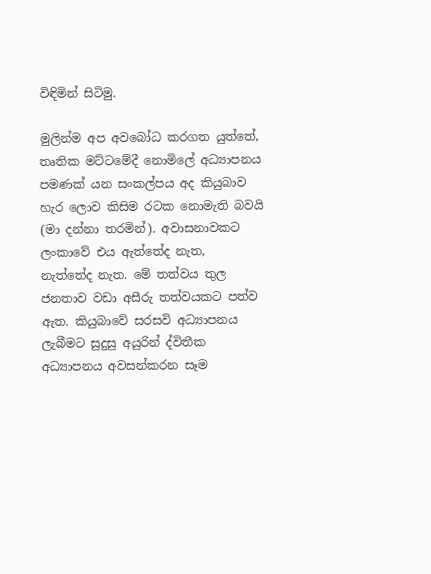විඳිමින් සිටිමු.

මුලින්ම අප අවබෝධ කරගත යුත්තේ, තෘතික මට්ටමේදී නොමිලේ අධ්‍යාපනය පමණක් යන සංකල්පය අද කියුබාව හැර ලොව කිසිම රටක නොමැති බවයි (මා දන්නා තරමින්). අවාසනාවකට ලංකාවේ එය ඇත්තේද නැත,  නැත්තේද නැත. මේ තත්වය තුල ජනතාව වඩා අසීරු තත්වයකට පත්ව ඇත. කියුබාවේ සරසවි අධ්‍යාපනය ලැබීමට සුදුසු අයුරින් ද්විතීක අධ්‍යාපනය අවසන්කරන සෑම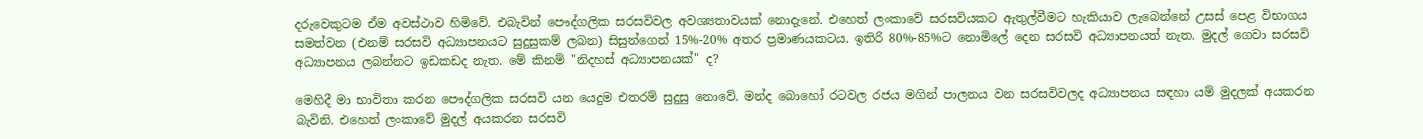දරුවෙකුටම ඒම අවස්ථාව හිමිවේ. එබැවින් පෞද්ගලික සරසවිවල අවශ්‍යතාවයක් නොදැනේ. එහෙත් ලංකාවේ සරසවියකට ඇතුල්වීමට හැකියාව ලැබෙන්නේ උසස් පෙළ විභාගය සමත්වන (එනම් සරසවි අධ්‍යාපනයට සුදුසුකම් ලබන) සිසුන්ගෙන් 15%-20% අතර ප්‍රමාණයකටය. ඉතිරි 80%-85%ට නොමිලේ දෙන සරසවි අධ්‍යාපනයත් නැත. මුදල් ගෙවා සරසවි අධ්‍යාපනය ලබන්නට ඉඩකඩද නැත. මේ කිනම් "නිදහස් අධ්‍යාපනයක්" ද?

මෙහිදී මා භාවිතා කරන පෞද්ගලික සරසවි යන යෙදුම එතරම් සුදුසු නොවේ. මන්ද බොහෝ රටවල රජය මගින් පාලනය වන සරසවිවලද අධ්‍යාපනය සඳහා යම් මුදලක් අයකරන බැවිනි. එහෙත් ලංකාවේ මුදල් අයකරන සරසවි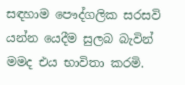සඳහාම පෞද්ගලික සරසවි යන්න යෙදීම සුලබ බැවින් මමද එය භාවිතා කරමි.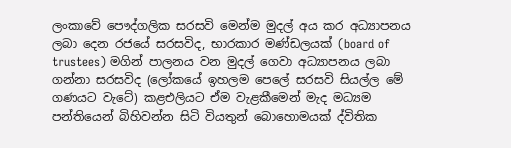ලංකාවේ පෞද්ගලික සරසවි මෙන්ම මුදල් අය කර අධ්‍යාපනය ලබා දෙන රජයේ සරසවිද, භාරකාර මණ්ඩලයක් (board of trustees) මගින් පාලනය වන මුදල් ගෙවා අධ්‍යාපනය ලබා ගන්නා සරසවිද (ලෝකයේ ඉහලම පෙලේ සරසවි සියල්ල මේ ගණයට වැටේ) කළඑලියට ඒම වැළකීමෙන් මැද මධ්‍යම පන්තියෙන් බිහිවන්න සිටි වියතුන් බොහොමයක් ද්විතික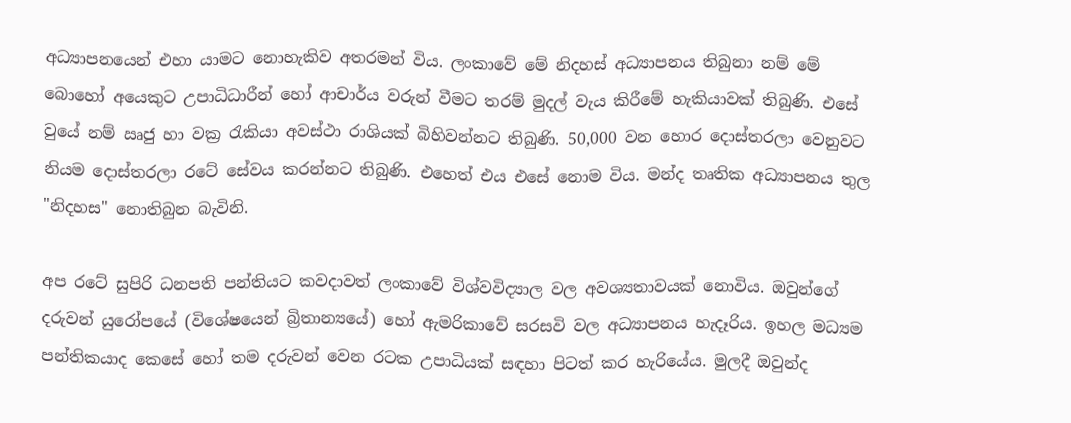අධ්‍යාපනයෙන් එහා යාමට නොහැකිව අතරමන් විය. ලංකාවේ මේ නිදහස් අධ්‍යාපනය තිබුනා නම් මේ බොහෝ අයෙකුට උපාධිධාරීන් හෝ ආචාර්ය වරුන් වීමට තරම් මුදල් වැය කිරීමේ හැකියාවක් තිබුණි. එසේ වුයේ නම් ඍජු හා වක්‍ර රැකියා අවස්ථා රාශියක් බිහිවන්නට තිබුණි. 50,000 වන හොර දොස්තරලා වෙනුවට නියම දොස්තරලා රටේ සේවය කරන්නට තිබුණි. එහෙත් එය එසේ නොම විය. මන්ද තෘතික අධ්‍යාපනය තුල "නිදහස" නොතිබුන බැවිනි.

අප රටේ සුපිරි ධනපති පන්තියට කවදාවත් ලංකාවේ විශ්වවිද්‍යාල වල අවශ්‍යතාවයක් නොවිය. ඔවුන්ගේ දරුවන් යුරෝපයේ (විශේෂයෙන් බ්‍රිතාන්‍යයේ) හෝ ඇමරිකාවේ සරසවි වල අධ්‍යාපනය හැදෑරිය. ඉහල මධ්‍යම පන්තිකයාද කෙසේ හෝ තම දරුවන් වෙන රටක උපාධියක් සඳහා පිටත් කර හැරියේය. මුලදී ඔවුන්ද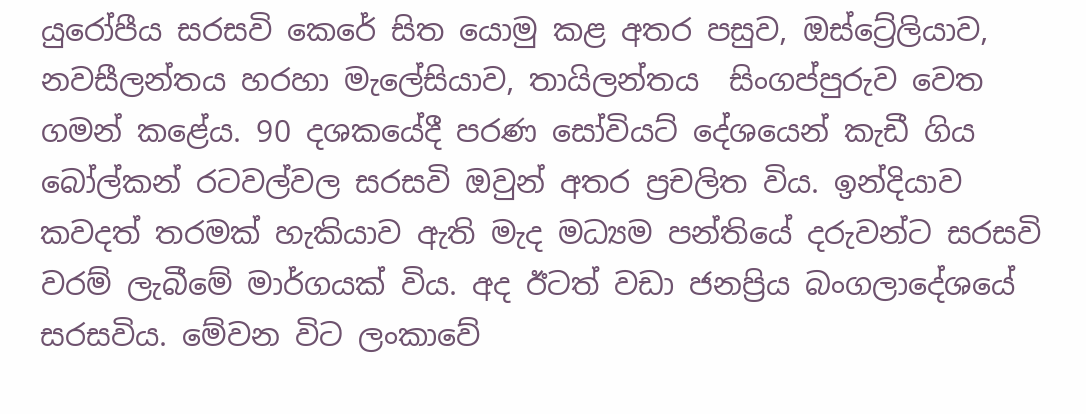යුරෝපීය සරසවි කෙරේ සිත යොමු කළ අතර පසුව, ඔස්ට්‍රේලියාව, නවසීලන්තය හරහා මැලේසියාව, තායිලන්තය  සිංගප්පුරුව වෙත ගමන් කළේය. 90 දශකයේදී පරණ සෝවියට් දේශයෙන් කැඩී ගිය බෝල්කන් රටවල්වල සරසවි ඔවුන් අතර ප්‍රචලිත විය. ඉන්දියාව කවදත් තරමක් හැකියාව ඇති මැද මධ්‍යම පන්තියේ දරුවන්ට සරසවි  වරම් ලැබීමේ මාර්ගයක් විය. අද ඊටත් වඩා ජනප්‍රිය බංගලාදේශයේ සරසවිය. මේවන විට ලංකාවේ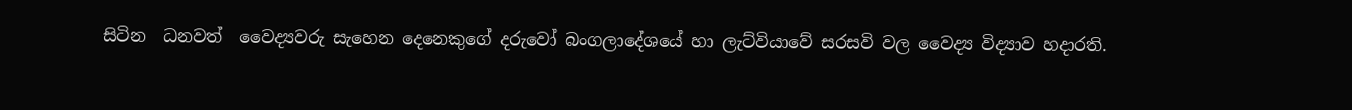සිටින  ධනවත්  වෛද්‍යවරු සැහෙන දෙනෙකුගේ දරුවෝ බංගලාදේශයේ හා ලැට්වියාවේ සරසවි වල වෛද්‍ය විද්‍යාව හදාරති.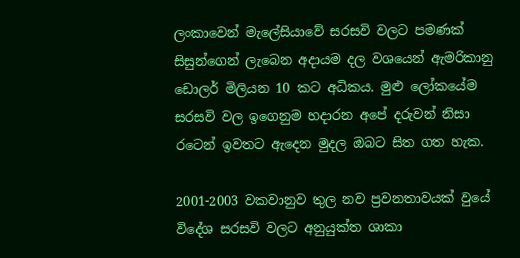ලංකාවෙන් මැලේසියාවේ සරසවි වලට පමණක් සිසුන්ගෙන් ලැබෙන අදායම දල වශයෙන් ඇමරිකානු ඩොලර් මිලියන 10 කට අධිකය. මුළු ලෝකයේම සරසවි වල ඉගෙනුම හදාරන අපේ දරුවන් නිසා රටෙන් ඉවතට ඇදෙන මුදල ඔබට සිත ගත හැක.

2001-2003 වකවානුව තුල නව ප්‍රවනතාවයක් වුයේ විදේශ සරසවි වලට අනුයුක්ත ශාකා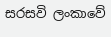සරසවි ලංකාවේ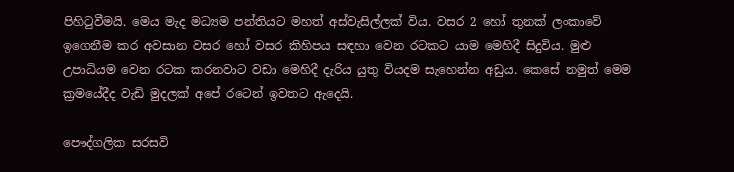පිහිටුවීමයි. මෙය මැද මධ්‍යම පන්තියට මහත් අස්වැසිල්ලක් විය. වසර 2 හෝ තුනක් ලංකාවේ ඉගෙනීම කර අවසාන වසර හෝ වසර කිහිපය සඳහා වෙන රටකට යාම මෙහිදී සිදුවිය. මුළු උපාධියම වෙන රටක කරනවාට වඩා මෙහිදී දැරිය යුතු වියදම සැහෙන්න අඩුය. කෙසේ නමුත් මෙම ක්‍රමයේදීද වැඩි මුදලක් අපේ රටෙන් ඉවතට ඇදෙයි.

පෞද්ගලික සරසවි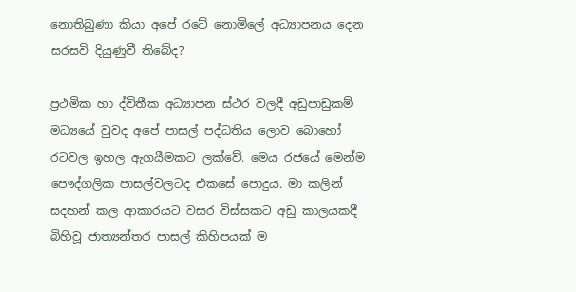නොතිබුණා කියා අපේ රටේ නොමිලේ අධ්‍යාපනය දෙන සරසවි දියුණුවී තිබේද?

ප්‍රථමික හා ද්විතීක අධ්‍යාපන ස්ථර වලදී අඩුපාඩුකම් මධ්‍යයේ වුවද අපේ පාසල් පද්ධතිය ලොව බොහෝ රටවල ඉහල ඇගයීමකට ලක්වේ. මෙය රජයේ මෙන්ම පෞද්ගලික පාසල්වලටද එකසේ පොදුය. මා කලින් සදහන් කල ආකාරයට වසර විස්සකට අඩු කාලයකදී බිහිවූ ජාත්‍යන්තර පාසල් කිහිපයක් ම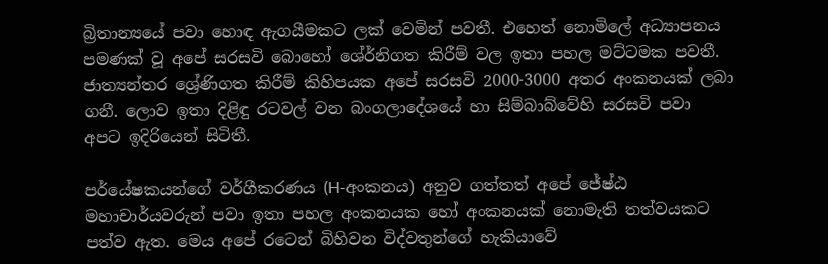බ්‍රිතාන්‍යයේ පවා හොඳ ඇගයීමකට ලක් වෙමින් පවතී. එහෙත් නොමිලේ අධ්‍යාපනය පමණක් වූ අපේ සරසවි බොහෝ ශේර්නිගත කිරීම් වල ඉතා පහල මට්ටමක පවතී. ජාත්‍යන්තර ශ්‍රේණිගත කිරීම් කිහිපයක අපේ සරසවි 2000-3000 අතර අංකනයක් ලබා ගනී. ලොව ඉතා දිළිඳු රටවල් වන බංගලාදේශයේ හා සිම්බාබ්වේහි සරසවි පවා අපට ඉදිරියෙන් සිටිතී.

පර්යේෂකයන්ගේ වර්ගීකරණය (H-අංකනය) අනුව ගත්තත් අපේ ජේෂ්ඨ මහාචාර්යවරුන් පවා ඉතා පහල අංකනයක හෝ අංකනයක් නොමැති තත්වයකට පත්ව ඇත. මෙය අපේ රටෙන් බිහිවන විද්වතුන්ගේ හැකියාවේ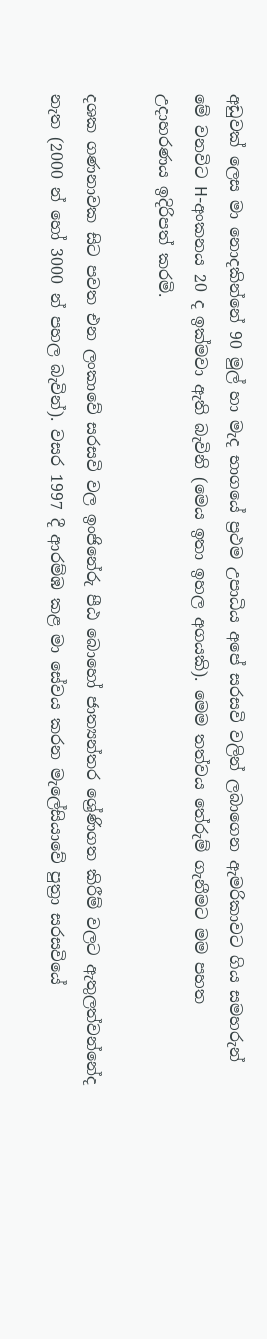අඩුවක් ලෙස මා නොදකින්නේ 90 මුල් හා මැද භාගයේ ප්‍රථම උපාධිය අපේ සරසවි වලින් ලබාගෙන ඇමරිකාවට ගිය සමහරුන් මේ වනවිට H-අංකනය 20 ද ඉක්මවා ඇති බැවිනි (මෙය ඉතා ඉහල අගයකි). මෙම තත්වය තේරුම් ගැනීමට මම පහත උදාහරණය ඉදිරිපත් කරමි.

දශක ගණනාවක සිට පවත එන ලංකාවේ සරසවි වල ඉංජිනේරු පීඨ බොහෝ ජාත්‍යන්තර ශ්‍රේණිගත කිරීම් වලට ඇතුලත්වන්නේද නැත (2000 න් හෝ 3000 න් පහල බැවින්). වසර 1997 දී ආරම්ඹ කළ මා සේවය කරන මැලේසියාවේ පුත්‍රා සරසවියේ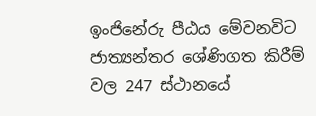ඉංජිනේරු පීඨය මේවනවිට ජාත්‍යන්තර ශේණිගත කිරීම් වල 247 ස්ථානයේ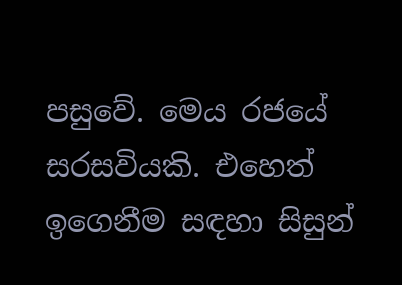පසුවේ. මෙය රජයේ සරසවියකි. එහෙත් ඉගෙනීම සඳහා සිසුන්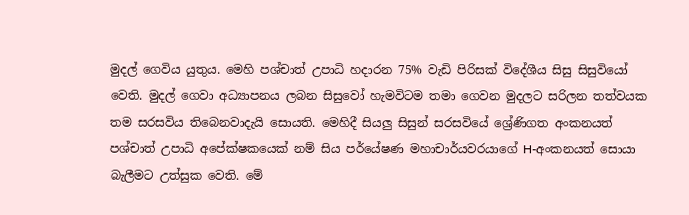මුදල් ගෙවිය යුතුය. මෙහි පශ්චාත් උපාධි හදාරන 75% වැඩි පිරිසක් විදේශීය සිසු සිසුවියෝ වෙති. මුදල් ගෙවා අධ්‍යාපනය ලබන සිසුවෝ හැමවිටම තමා ගෙවන මුදලට සරිලන තත්වයක තම සරසවිය තිබෙනවාදැයි සොයති. මෙහිදී සියලු සිසුන් සරසවියේ ශ්‍රේණිගත අංකනයත් පශ්චාත් උපාධි අපේක්ෂකයෙක් නම් සිය පර්යේෂණ මහාචාර්යවරයාගේ H-අංකනයත් සොයා බැලීමට උත්සුක වෙති. මේ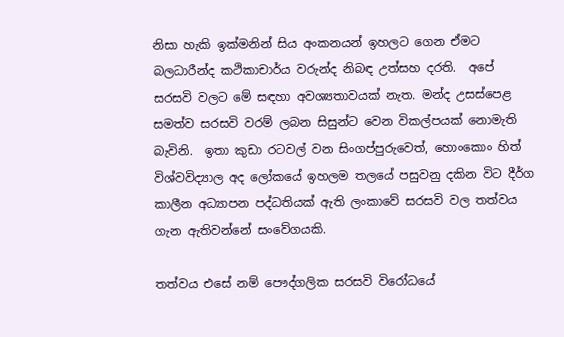නිසා හැකි ඉක්මනින් සිය අංකනයන් ඉහලට ගෙන ඒමට බලධාරීන්ද කථිකාචාර්ය වරුන්ද නිබඳ උත්සහ දරති.  අපේ සරසවි වලට මේ සඳහා අවශ්‍යතාවයක් නැත. මන්ද උසස්පෙළ සමත්ව සරසවි වරම් ලබන සිසුන්ට වෙන විකල්පයක් නොමැති බැවිනි.  ඉතා කුඩා රටවල් වන සිංගප්පුරුවෙත්, හොංකොං හිත් විශ්වවිද්‍යාල අද ලෝකයේ ඉහලම තලයේ පසුවනු දකින විට දීර්ග කාලීන අධ්‍යාපන පද්ධතියක් ඇති ලංකාවේ සරසවි වල තත්වය ගැන ඇතිවන්නේ සංවේගයකි.

තත්වය එසේ නම් පෞද්ගලික සරසවි විරෝධයේ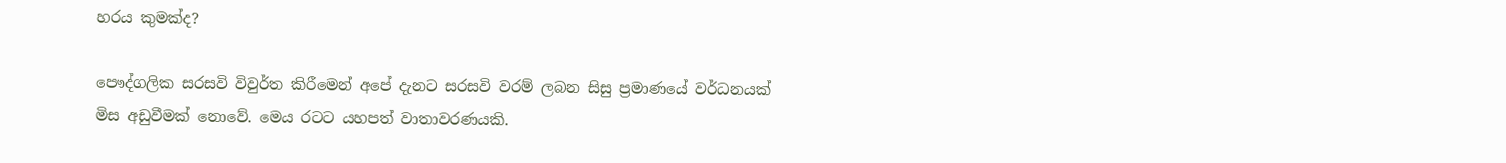හරය කුමක්ද?

පෞද්ගලික සරසවි විවුර්ත කිරීමෙන් අපේ දැනට සරසවි වරම් ලබන සිසු ප්‍රමාණයේ වර්ධනයක් මිස අඩුවීමක් නොවේ. මෙය රටට යහපත් වාතාවරණයකි.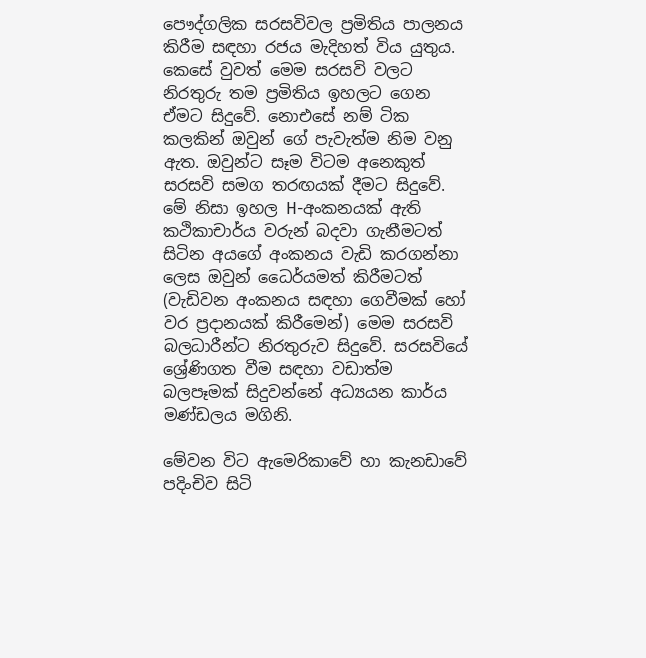පෞද්ගලික සරසවිවල ප්‍රමිතිය පාලනය කිරීම සඳහා රජය මැදිහත් විය යුතුය. කෙසේ වුවත් මෙම සරසවි වලට නිරතුරු තම ප්‍රමිතිය ඉහලට ගෙන ඒමට සිදුවේ. නොඑසේ නම් ටික කලකින් ඔවුන් ගේ පැවැත්ම නිම වනු ඇත. ඔවුන්ට සෑම විටම අනෙකුත් සරසවි සමග තරඟයක් දීමට සිදුවේ. මේ නිසා ඉහල H-අංකනයක් ඇති කථිකාචාර්ය වරුන් බදවා ගැනීමටත් සිටින අයගේ අංකනය වැඩි කරගන්නා ලෙස ඔවුන් ධෛර්යමත් කිරීමටත් (වැඩිවන අංකනය සඳහා ගෙවීමක් හෝ වර ප්‍රදානයක් කිරීමෙන්) මෙම සරසවි බලධාරීන්ට නිරතුරුව සිදුවේ. සරසවියේ ශ්‍රේණිගත වීම සඳහා වඩාත්ම බලපෑමක් සිදුවන්නේ අධ්‍යයන කාර්ය මණ්ඩලය මගිනි.

මේවන විට ඇමෙරිකාවේ හා කැනඩාවේ පදිංචිව සිටි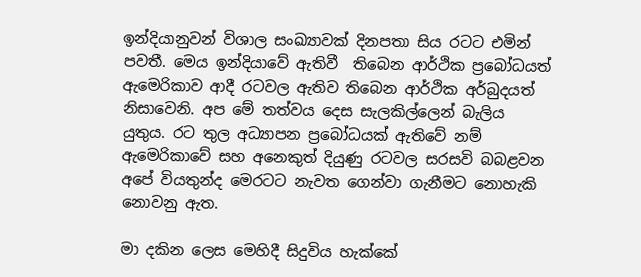ඉන්දියානුවන් විශාල සංඛ්‍යාවක් දිනපතා සිය රටට එමින් පවතී. මෙය ඉන්දියාවේ ඇතිවී  තිබෙන ආර්ථික ප්‍රබෝධයත් ඇමෙරිකාව ආදී රටවල ඇතිව තිබෙන ආර්ථික අර්බුදයත් නිසාවෙනි. අප මේ තත්වය දෙස සැලකිල්ලෙන් බැලිය යුතුය. රට තුල අධ්‍යාපන ප්‍රබෝධයක් ඇතිවේ නම් ඇමෙරිකාවේ සහ අනෙකුත් දියුණු රටවල සරසවි බබළවන අපේ වියතුන්ද මෙරටට නැවත ගෙන්වා ගැනීමට නොහැකි නොවනු ඇත.

මා දකින ලෙස මෙහිදී සිදුවිය හැක්කේ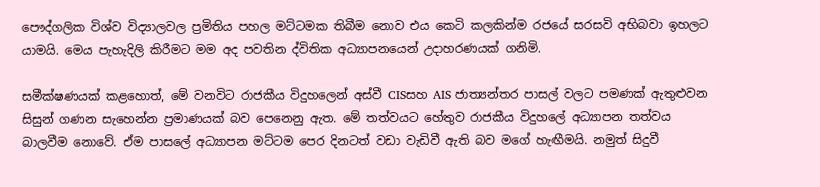පෞද්ගලික විශ්ව විද්‍යාලවල ප්‍රමිතිය පහල මට්ටමක තිබීම නොව එය කෙටි කලකින්ම රජයේ සරසවි අභිබවා ඉහලට යාමයි. මෙය පැහැදිලි කිරීමට මම අද පවතින ද්විතික අධ්‍යාපනයෙන් උදාහරණයක් ගනිමි.

සමීක්ෂණයක් කළහොත්, මේ වනවිට රාජකීය විදුහලෙන් අස්වී CISසහ AIS ජාත්‍යන්තර පාසල් වලට පමණක් ඇතුළුවන සිසුන් ගණන සැහෙන්න ප්‍රමාණයක් බව පෙනෙනු ඇත. මේ තත්වයට හේතුව රාජකීය විදුහලේ අධ්‍යාපන තත්වය බාලවීම නොවේ. ඒම පාසලේ අධ්‍යාපන මට්ටම පෙර දිනටත් වඩා වැඩිවී ඇති බව මගේ හැඟීමයි. නමුත් සිදුවී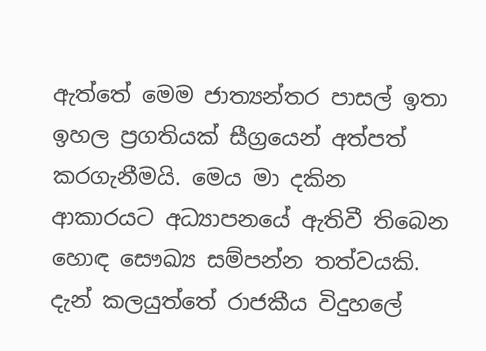ඇත්තේ මෙම ජාත්‍යන්තර පාසල් ඉතා ඉහල ප්‍රගතියක් සීග්‍රයෙන් අත්පත් කරගැනීමයි. මෙය මා දකින ආකාරයට අධ්‍යාපනයේ ඇතිවී තිබෙන හොඳ සෞඛ්‍ය සම්පන්න තත්වයකි. දැන් කලයුත්තේ රාජකීය විදුහලේ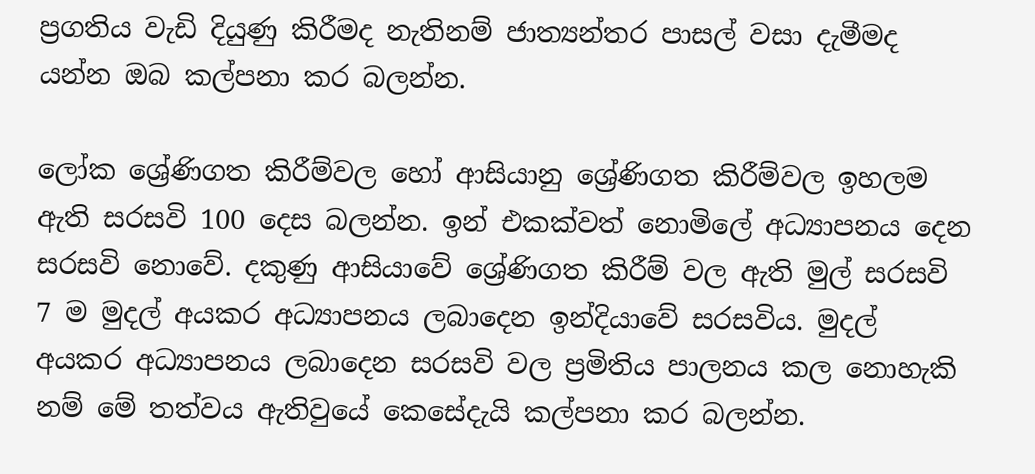ප්‍රගතිය වැඩි දියුණු කිරීමද නැතිනම් ජාත්‍යන්තර පාසල් වසා දැමීමද යන්න ඔබ කල්පනා කර බලන්න.

ලෝක ශ්‍රේණිගත කිරීම්වල හෝ ආසියානු ශ්‍රේණිගත කිරීම්වල ඉහලම ඇති සරසවි 100 දෙස බලන්න. ඉන් එකක්වත් නොමිලේ අධ්‍යාපනය දෙන සරසවි නොවේ. දකුණු ආසියාවේ ශ්‍රේණිගත කිරීම් වල ඇති මුල් සරසවි 7 ම මුදල් අයකර අධ්‍යාපනය ලබාදෙන ඉන්දියාවේ සරසවිය. මුදල් අයකර අධ්‍යාපනය ලබාදෙන සරසවි වල ප්‍රමිතිය පාලනය කල නොහැකි නම් මේ තත්වය ඇතිවුයේ කෙසේදැයි කල්පනා කර බලන්න.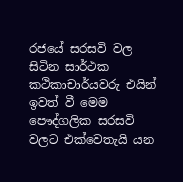රජයේ සරසවි වල සිටින සාර්ථක කථිකාචාර්යවරු එයින් ඉවත් වී මෙම පෞද්ගලික සරසවි වලට එක්වෙතැයි යන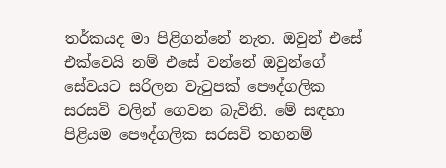තර්කයද මා පිළිගන්නේ නැත. ඔවුන් එසේ එක්වෙයි නම් එසේ වන්නේ ඔවුන්ගේ සේවයට සරිලන වැටුපක් පෞද්ගලික සරසවි වලින් ගෙවන බැවිනි. මේ සඳහා පිළියම පෞද්ගලික සරසවි තහනම්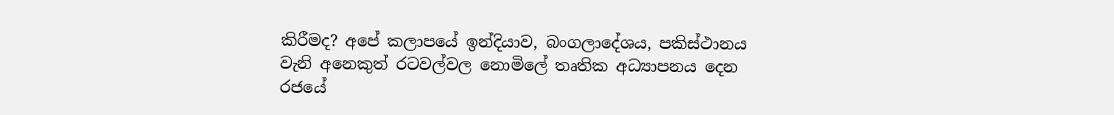කිරීමද? අපේ කලාපයේ ඉන්දියාව, බංගලාදේශය, පකිස්ථානය වැනි අනෙකුත් රටවල්වල නොමිලේ තෘතික අධ්‍යාපනය දෙන රජයේ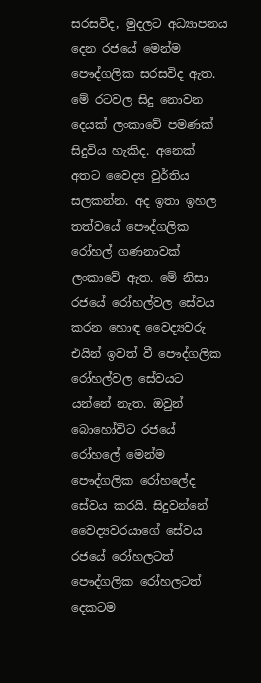සරසවිද, මුදලට අධ්‍යාපනය දෙන රජයේ මෙන්ම පෞද්ගලික සරසවිද ඇත. මේ රටවල සිදු නොවන දෙයක් ලංකාවේ පමණක් සිදුවිය හැකිද. අනෙක් අතට වෛද්‍ය වුර්තිය සලකන්න. අද ඉතා ඉහල තත්වයේ පෞද්ගලික රෝහල් ගණනාවක් ලංකාවේ ඇත. මේ නිසා රජයේ රෝහල්වල සේවය කරන හොඳ වෛද්‍යවරු එයින් ඉවත් වී පෞද්ගලික රෝහල්වල සේවයට  යන්නේ නැත. ඔවුන් බොහෝවිට රජයේ රෝහලේ මෙන්ම පෞද්ගලික රෝහලේද සේවය කරයි. සිදුවන්නේ වෛද්‍යවරයාගේ සේවය රජයේ රෝහලටත් පෞද්ගලික රෝහලටත් දෙකටම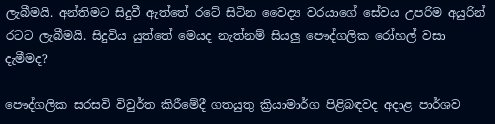ලැබීමයි. අන්තිමට සිදුවී ඇත්තේ රටේ සිටින වෛද්‍ය වරයාගේ සේවය උපරිම අයුරින් රටට ලැබීමයි. සිදුවිය යුත්තේ මෙයද නැත්නම් සියලු පෞද්ගලික රෝහල් වසා දැමීමද?

පෞද්ගලික සරසවි විවුර්ත කිරීමේදී ගතයුතු ක්‍රියාමාර්ග පිළිබඳවද අදාළ පාර්ශව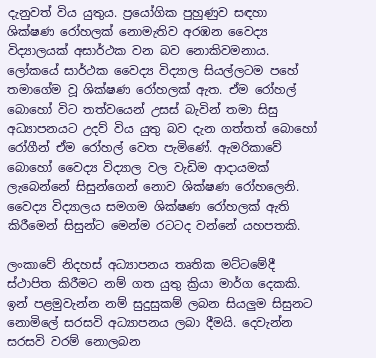දැනුවත් විය යුතුය. ප්‍රයෝගික පුහුණුව සඳහා ශික්ෂණ රෝහලක් නොමැතිව අරඹන වෛද්‍ය විද්‍යාලයක් අසාර්ථක වන බව නොකිවමනාය. ලෝකයේ සාර්ථක වෛද්‍ය විද්‍යාල සියල්ලටම පහේ තමාගේම වූ ශික්ෂණ රෝහලක් ඇත. ඒම රෝහල් බොහෝ විට තත්වයෙන් උසස් බැවින් තමා සිසු අධ්‍යාපනයට උදව් විය යුතු බව දැන ගත්තත් බොහෝ රෝගීන් ඒම රෝහල් වෙත පැමිණේ. ඇමරිකාවේ බොහෝ වෛද්‍ය විද්‍යාල වල වැඩිම ආදායමක් ලැබෙන්නේ සිසුන්ගෙන් නොව ශික්ෂණ රෝහලෙනි. වෛද්‍ය විද්‍යාලය සමගම ශික්ෂණ රෝහලක් ඇති කිරීමෙන් සිසුන්ට මෙන්ම රටටද වන්නේ යහපතකි.

ලංකාවේ නිදහස් අධ්‍යාපනය තෘතික මට්ටමේදී ස්ථාපිත කිරීමට නම් ගත යුතු ක්‍රියා මාර්ග දෙකකි. ඉන් පළමුවැන්න නම් සුදුසුකම් ලබන සියලුම සිසුනට නොමිලේ සරසවි අධ්‍යාපනය ලබා දීමයි. දෙවැන්න සරසවි වරම් නොලබන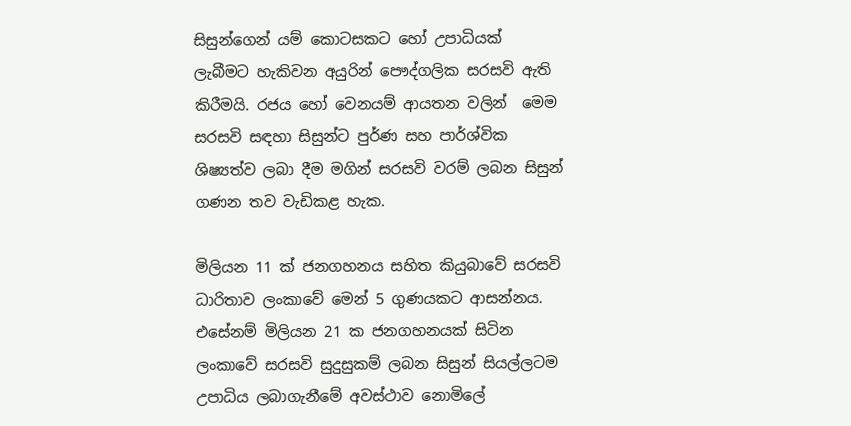සිසුන්ගෙන් යම් කොටසකට හෝ උපාධියක්  ලැබීමට හැකිවන අයුරින් පෞද්ගලික සරසවි ඇති කිරීමයි. රජය හෝ වෙනයම් ආයතන වලින්  මෙම සරසවි සඳහා සිසුන්ට පුර්ණ සහ පාර්ශ්වික ශිෂ්‍යත්ව ලබා දීම මගින් සරසවි වරම් ලබන සිසුන් ගණන තව වැඩිකළ හැක.

මිලියන 11 ක් ජනගහනය සහිත කියුබාවේ සරසවි ධාරිතාව ලංකාවේ මෙන් 5 ගුණයකට ආසන්නය. එසේනම් මිලියන 21 ක ජනගහනයක් සිටින ලංකාවේ සරසවි සුදුසුකම් ලබන සිසුන් සියල්ලටම උපාධිය ලබාගැනීමේ අවස්ථාව නොමිලේ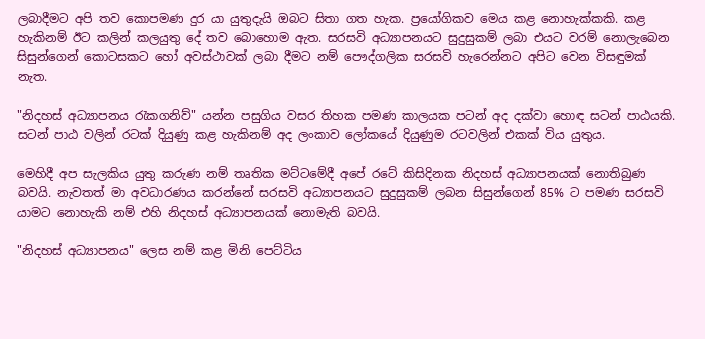ලබාදීමට අපි තව කොපමණ දුර යා යුතුදැයි ඔබට සිතා ගත හැක. ප්‍රයෝගිකව මෙය කළ නොහැක්කකි. කළ හැකිනම් ඊට කලින් කලයුතු දේ තව බොහොම ඇත. සරසවි අධ්‍යාපනයට සුදුසුකම් ලබා එයට වරම් නොලැබෙන සිසුන්ගෙන් කොටසකට හෝ අවස්ථාවක් ලබා දීමට නම් පෞද්ගලික සරසවි හැරෙන්නට අපිට වෙන විසඳුමක් නැත.

"නිදහස් අධ්‍යාපනය රැකගනිව්" යන්න පසුගිය වසර තිහක පමණ කාලයක පටන් අද දක්වා හොඳ සටන් පාඨයකි. සටන් පාඨ වලින් රටක් දියුණු කළ හැකිනම් අද ලංකාව ලෝකයේ දියුණුම රටවලින් එකක් විය යුතුය.

මෙහිදී අප සැලකිය යුතු කරුණ නම් තෘතික මට්ටමේදී අපේ රටේ කිසිදිනක නිදහස් අධ්‍යාපනයක් නොතිබුණ බවයි. නැවතත් මා අවධාරණය කරන්නේ සරසවි අධ්‍යාපනයට සුදුසුකම් ලබන සිසුන්ගෙන් 85% ට පමණ සරසවි යාමට නොහැකි නම් එහි නිදහස් අධ්‍යාපනයක් නොමැති බවයි.

"නිදහස් අධ්‍යාපනය" ලෙස නම් කළ මිනි පෙට්ටිය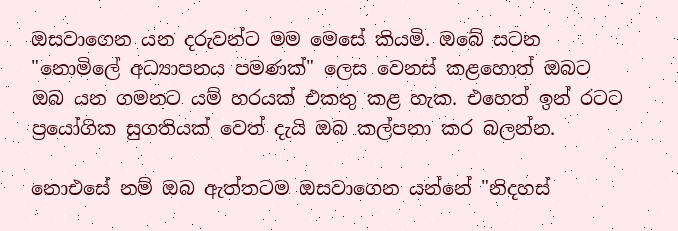ඔසවාගෙන යන දරුවන්ට මම මෙසේ කියමි. ඔබේ සටන "නොමිලේ අධ්‍යාපනය පමණක්" ලෙස වෙනස් කළහොත් ඔබට ඔබ යන ගමනට යම් හරයක් එකතු කළ හැක. එහෙත් ඉන් රටට ප්‍රයෝගික සුගතියක් වෙත් දැයි ඔබ කල්පනා කර බලන්න.

නොඑසේ නම් ඔබ ඇත්තටම ඔසවාගෙන යන්නේ "නිදහස්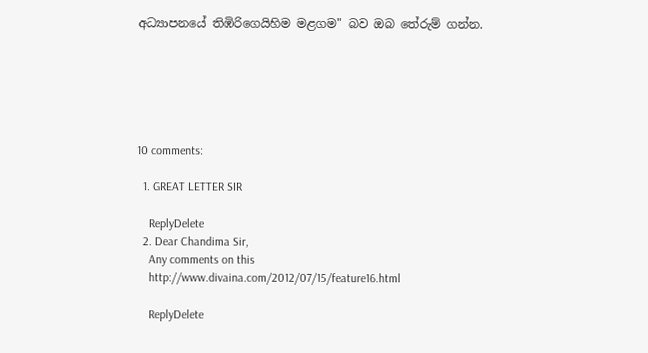අධ්‍යාපනයේ තිඹිරිගෙයිහිම මළගම" බව ඔබ තේරුම් ගන්න.






10 comments:

  1. GREAT LETTER SIR

    ReplyDelete
  2. Dear Chandima Sir,
    Any comments on this
    http://www.divaina.com/2012/07/15/feature16.html

    ReplyDelete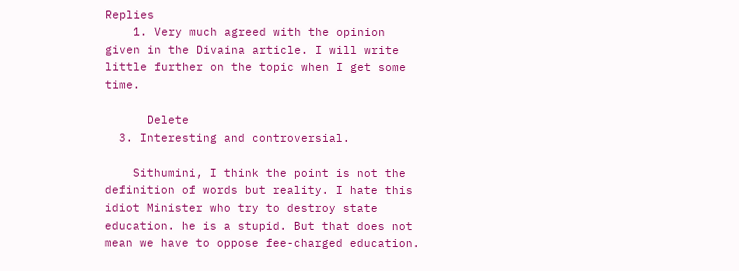Replies
    1. Very much agreed with the opinion given in the Divaina article. I will write little further on the topic when I get some time.

      Delete
  3. Interesting and controversial.

    Sithumini, I think the point is not the definition of words but reality. I hate this idiot Minister who try to destroy state education. he is a stupid. But that does not mean we have to oppose fee-charged education.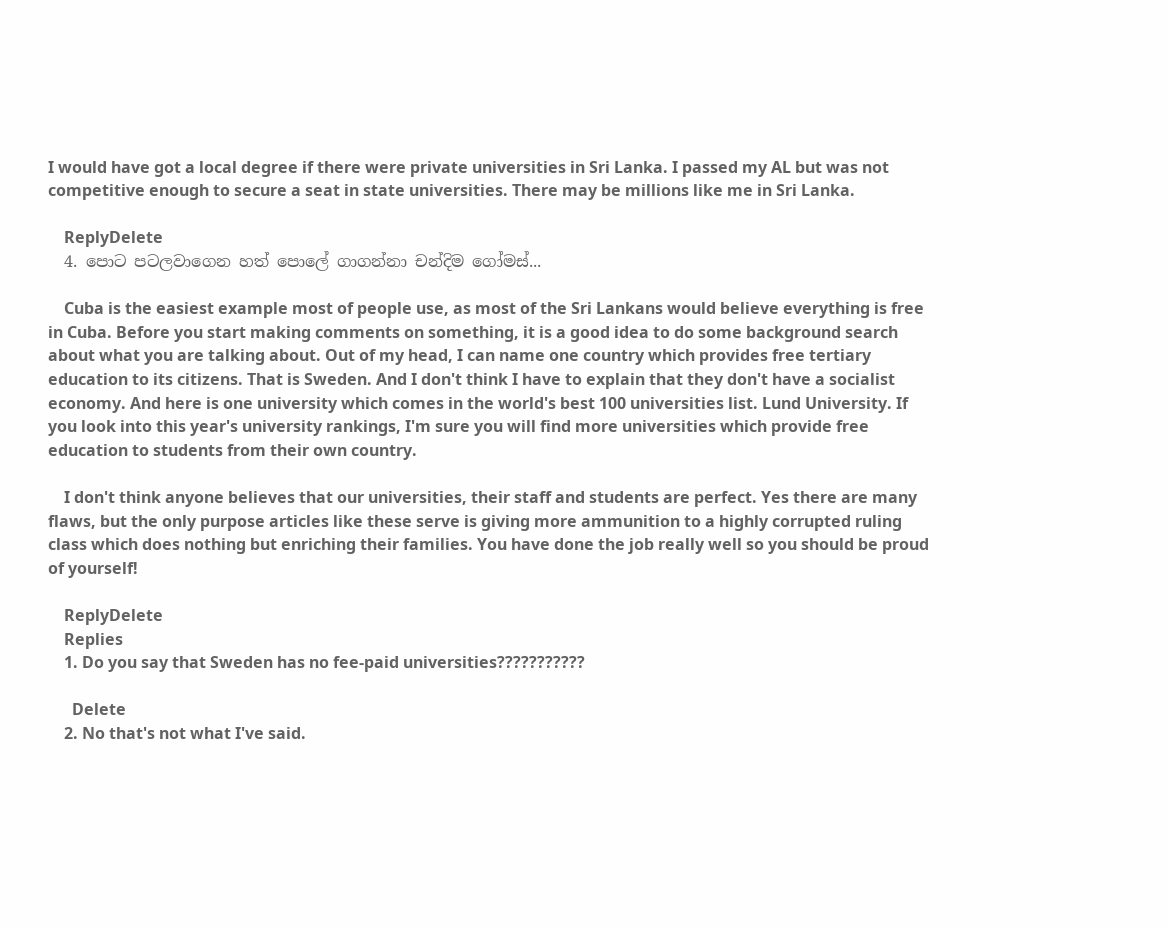I would have got a local degree if there were private universities in Sri Lanka. I passed my AL but was not competitive enough to secure a seat in state universities. There may be millions like me in Sri Lanka.

    ReplyDelete
  4. පොට පටලවාගෙන හත් පොලේ ගාගන්නා චන්දිම ගෝමස්...

    Cuba is the easiest example most of people use, as most of the Sri Lankans would believe everything is free in Cuba. Before you start making comments on something, it is a good idea to do some background search about what you are talking about. Out of my head, I can name one country which provides free tertiary education to its citizens. That is Sweden. And I don't think I have to explain that they don't have a socialist economy. And here is one university which comes in the world's best 100 universities list. Lund University. If you look into this year's university rankings, I'm sure you will find more universities which provide free education to students from their own country.

    I don't think anyone believes that our universities, their staff and students are perfect. Yes there are many flaws, but the only purpose articles like these serve is giving more ammunition to a highly corrupted ruling class which does nothing but enriching their families. You have done the job really well so you should be proud of yourself!

    ReplyDelete
    Replies
    1. Do you say that Sweden has no fee-paid universities???????????

      Delete
    2. No that's not what I've said.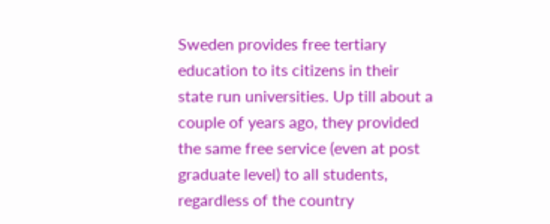Sweden provides free tertiary education to its citizens in their state run universities. Up till about a couple of years ago, they provided the same free service (even at post graduate level) to all students, regardless of the country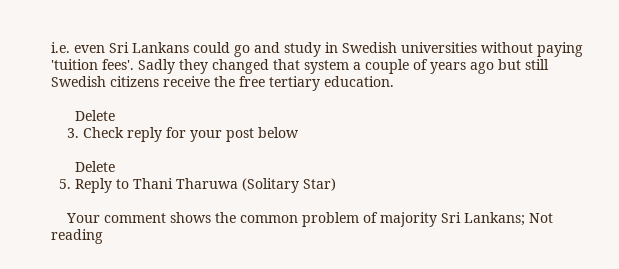i.e. even Sri Lankans could go and study in Swedish universities without paying 'tuition fees'. Sadly they changed that system a couple of years ago but still Swedish citizens receive the free tertiary education.

      Delete
    3. Check reply for your post below

      Delete
  5. Reply to Thani Tharuwa (Solitary Star)

    Your comment shows the common problem of majority Sri Lankans; Not reading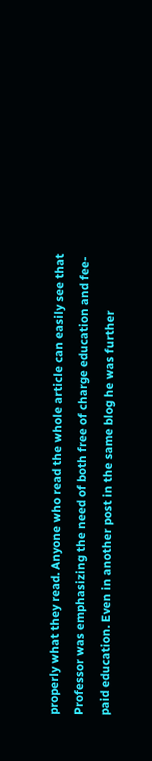properly what they read. Anyone who read the whole article can easily see that Professor was emphasizing the need of both free of charge education and fee-paid education. Even in another post in the same blog he was further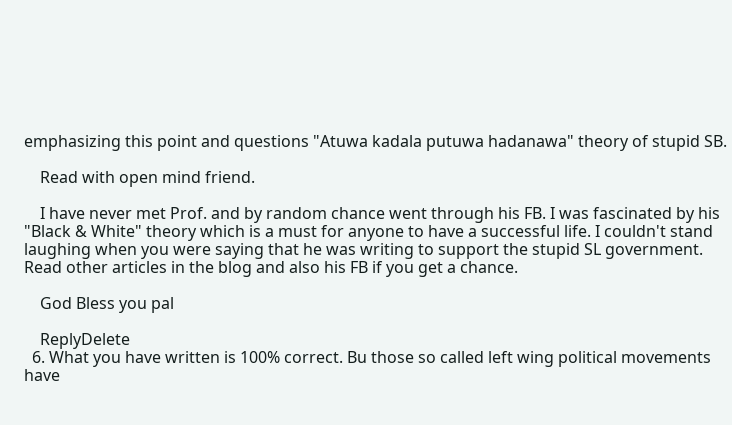emphasizing this point and questions "Atuwa kadala putuwa hadanawa" theory of stupid SB.

    Read with open mind friend.

    I have never met Prof. and by random chance went through his FB. I was fascinated by his "Black & White" theory which is a must for anyone to have a successful life. I couldn't stand laughing when you were saying that he was writing to support the stupid SL government. Read other articles in the blog and also his FB if you get a chance.

    God Bless you pal

    ReplyDelete
  6. What you have written is 100% correct. Bu those so called left wing political movements have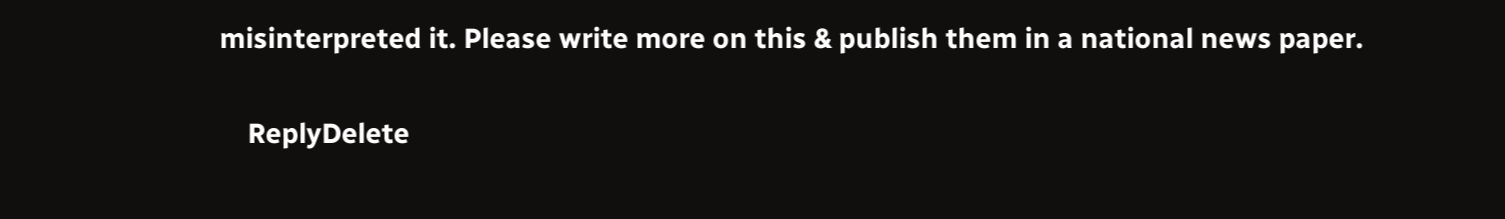misinterpreted it. Please write more on this & publish them in a national news paper.

    ReplyDelete